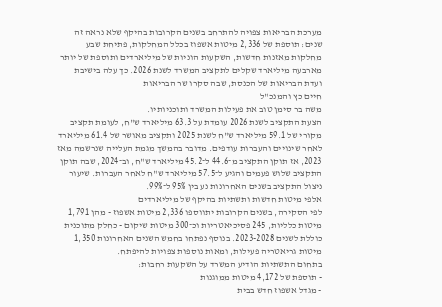מערכת הבריאות צפויה להתרחב בשנים הקרובות בהיקף שלא נראה זה שנים: תוספת של 2,336 מיטות אשפוז בכלל המחלקות, פתיחת שבע מחלקות מאזנות חדשות, השקעות הוניות של מיליארדים ותוספת של יותר מארבעה מיליארד שקלים לתקציב המשרד לשנת 2026. כך עלה בישיבת ועדת הבריאות של הכנסת, שבה סקרו שר הבריאות
חיים כץ והמנכ"ל
משה בר סימן טוב את פעילות המשרד ותוכניותיו.
הצעת התקציב לשנת 2026 עומדת על 63.3 מיליארד ש"ח, לעומת תקציב מקורי של 59.1 מיליארד ש"ח לשנת 2025 ותקציב מאושר של 61.4 מיליארד לאחר שינויים והעברות עודפים. מדובר בהמשך מגמת העלייה שנרשמה מאז 2023, אז תוקן התקציב מ־44.6 ל־45.2 מיליארד ש"ח, וב־2024, שבה תוקן התקציב שלוש פעמים והגיע ל־57.5 מיליארד ש"ח לאחר העברות. שיעור ניצול התקציב בשנים האחרונות נע בין 95% ל־99%.
אלפי מיטות חדשות ותשתיות בהיקף של מיליארדים
לפי הסקירה, בשנים הקרובות יתווספו 2,336 מיטות אשפוז - מהן 1,791 מיטות כלליות, 245 פסיכיאטריות וכ־300 מיטות שיקום - כחלק מתוכנית כוללת לשנים 2023-2028. בנוסף נפתחו בחמש השנים האחרונות 1,350 מיטות גריאטריה פעילות, ומאות נוספות צפויות להיפתח.
בתחום התשתיות הודיע המשרד על השקעות רחבות:
- תוספת של 4,172 מיטות ממוגנות
- מגדל אשפוז חדש בבית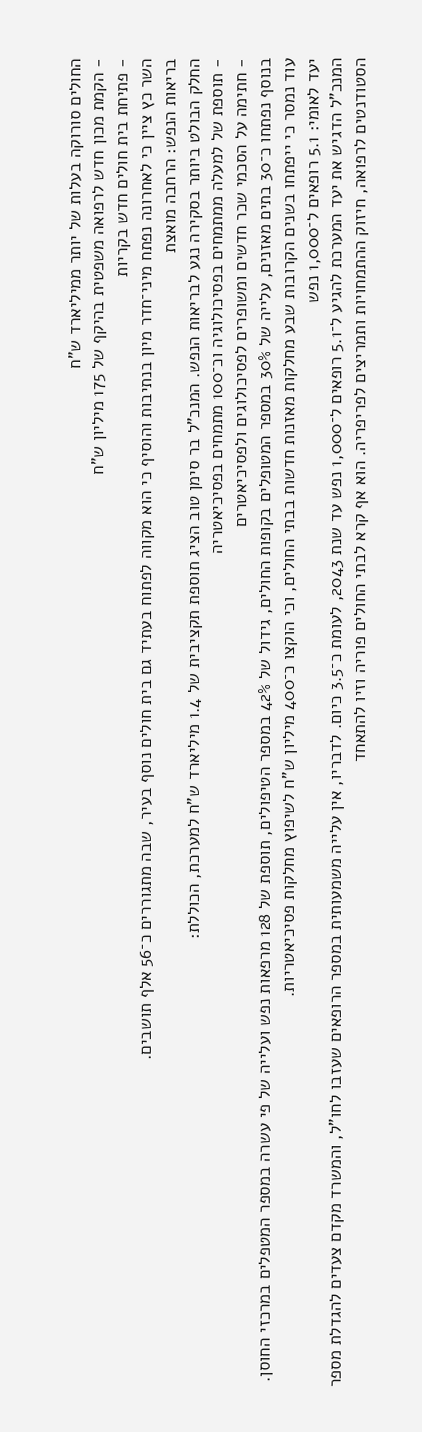החולים סורוקה בעלות של יותר ממיליארד ש"ח
- הקמת מכון חדש לרפואה משפטית בהיקף של 175 מיליון ש"ח
- פתיחת בית חולים חדש בקריות
השר כץ ציין כי לאחרונה נפתח מיני־חדר מיון בנתיבות והוסיף כי הוא מקווה לפתוח בעתיד גם בית חולים נוסף בעיר, שבה מתגוררים כ־56 אלף תושבים.
בריאות הנפש: הרחבה מואצת
החלק הבולט ביותר בסקירה נגע לבריאות הנפש. המנכ"ל בר סימן טוב הציג תוספת תקציבית של 1.4 מיליארד ש"ח למערכת, הכוללת:
- תוספת של למעלה ממתמחים בפסיכולוגיה וכ־100 מתמחים בפסיכיאטריה
- חתימה על הסכמי שכר חדשים ומשופרים לפסיכולוגים ולפסיכיאטרים
בנוסף נפתחו כ־30 בתים מאזנים, עלייה של 30% במספר המטופלים בקופות החולים, גידול של 42% במספר הטיפולים, תוספת של 128 מרפאות נפש ועלייה של פי עשרה במספר המטפלים במרכזי החוסן.
עוד נמסר כי ייפתחו בשנים הקרובות שבע מחלקות מאזנות חדשות בבתי החולים, וכי הוקצו כ־400 מיליון ש"ח לשיפוץ מחלקות פסיכיאטריות.
יעד לאומי: 5.1 רופאים ל־1,000 נפש
המנכ"ל הדגיש את יעד המערכת להגיע ל־5.1 רופאים ל־1,000 נפש עד שנת 2043, לעומת כ־3.5 כיום. לדבריו, אין עלייה משמעותית במספר הרופאים שעזבו לחו"ל, והמשרד מקדם צעדים להגדלת מספר הסטודנטים לרפואה, חיזוק ההתמחויות ותמריצים לפריפריה. הוא אף קרא לבתי החולים פוריה וזיו להתאחד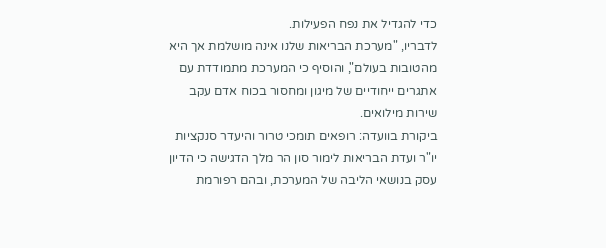כדי להגדיל את נפח הפעילות.
לדבריו, "מערכת הבריאות שלנו אינה מושלמת אך היא מהטובות בעולם", והוסיף כי המערכת מתמודדת עם אתגרים ייחודיים של מיגון ומחסור בכוח אדם עקב שירות מילואים.
ביקורת בוועדה: רופאים תומכי טרור והיעדר סנקציות
יו"ר ועדת הבריאות לימור סון הר מלך הדגישה כי הדיון עסק בנושאי הליבה של המערכת, ובהם רפורמת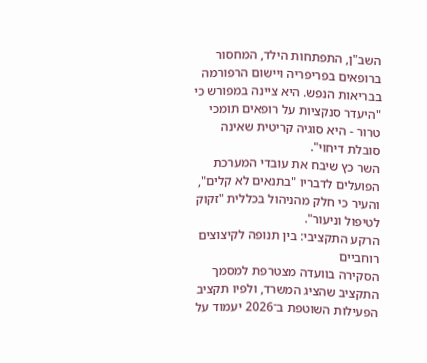השב"ן, התפתחות הילד, המחסור ברופאים בפריפריה ויישום הרפורמה בבריאות הנפש. היא ציינה במפורש כי "היעדר סנקציות על רופאים תומכי טרור - היא סוגיה קריטית שאינה סובלת דיחוי".
השר כץ שיבח את עובדי המערכת הפועלים לדבריו "בתנאים לא קלים", והעיר כי חלק מהניהול בכללית "זקוק לטיפול וניעור".
הרקע התקציבי: בין תנופה לקיצוצים רוחביים
הסקירה בוועדה מצטרפת למסמך התקציב שהציג המשרד, ולפיו תקציב הפעילות השוטפת ב־2026 יעמוד על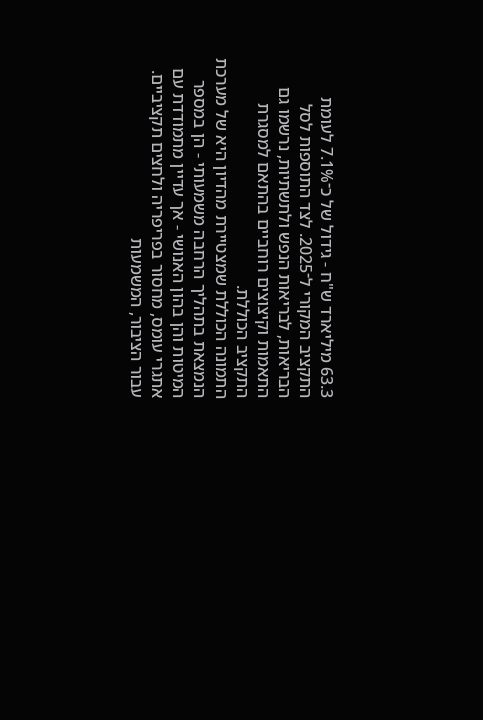63.3 מיליארד ש"ח - גידול של כ־7.1% לעומת התקציב המקורי ל־2025. לצד התוספות לסל הבריאות, לבריאות הנפש ולתשתיות, נרשמו גם התאמות וקיצוצים רוחביים בהתאם למסגרת התקציב הכוללת.
התמונה הכוללת שמצטיירת מהדיון היא של מערכת הנמצאת בתהליך הרחבה משמעותי - הן במספר המיטות והן בהון האנושי - אך עדיין מתמודדת עם אתגרי עומס, מחסור בפריפריה ולחצים תקציביים.
עבור הציבור, המשמעות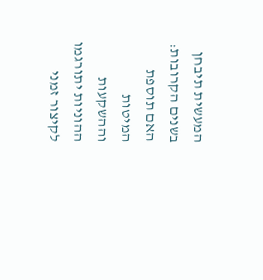המעשית תיבחן בשנים הקרובות: האם תוספת המיטות וההשקעות ההוניות יתורגמו לקיצור זמני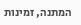המתנה, זמינות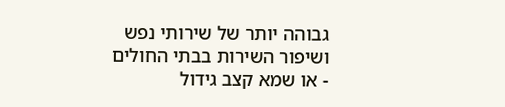גבוהה יותר של שירותי נפש ושיפור השירות בבתי החולים - או שמא קצב גידול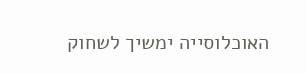האוכלוסייה ימשיך לשחוק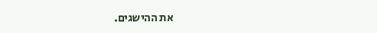את ההישגים.